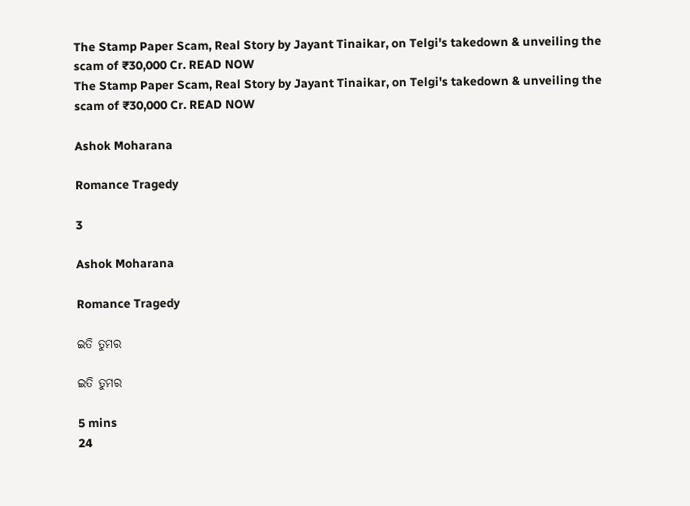The Stamp Paper Scam, Real Story by Jayant Tinaikar, on Telgi's takedown & unveiling the scam of ₹30,000 Cr. READ NOW
The Stamp Paper Scam, Real Story by Jayant Tinaikar, on Telgi's takedown & unveiling the scam of ₹30,000 Cr. READ NOW

Ashok Moharana

Romance Tragedy

3

Ashok Moharana

Romance Tragedy

ଇତି ତୁମର

ଇତି ତୁମର

5 mins
24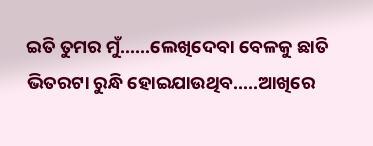ଇତି ତୁମର ମୁଁ......ଲେଖିଦେବା ବେଳକୁ ଛାତି ଭିତରଟା ରୁନ୍ଧି ହୋଇଯାଉଥିବ.....ଆଖିରେ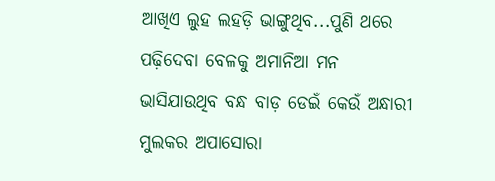ଆଖିଏ ଲୁହ ଲହଡ଼ି ଭାଙ୍ଗୁଥିବ...ପୁଣି ଥରେ ପଢ଼ିଦେବା ବେଳକୁ ଅମାନିଆ ମନ ଭାସିଯାଉଥିବ ବନ୍ଧ ବାଡ଼ ଡେଇଁ କେଉଁ ଅନ୍ଧାରୀ ମୁଲକର ଅପାସୋରା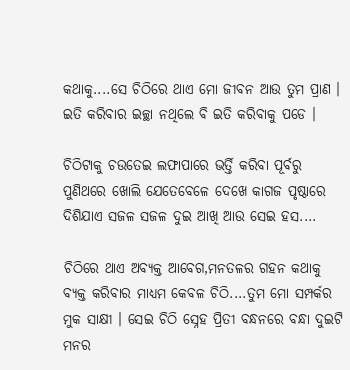କଥାକୁ....ସେ ଚିଠିରେ ଥାଏ ମୋ ଜୀବନ ଆଉ ତୁମ ପ୍ରାଣ । ଇତି କରିବାର ଇଚ୍ଛା ନଥିଲେ ବି ଇତି କରିବାକୁ ପଡେ ।

ଚିଠିଟାକୁ ଚଉତେଇ ଲଫାପାରେ ଭର୍ତ୍ତି କରିବା ପୂର୍ବରୁ ପୁଣିଥରେ ଖୋଲି ଯେତେବେଳେ ଦେଖେ କାଗଜ ପୃଷ୍ଠାରେ ଦିଶିଯାଏ ସଜଳ ସଜଳ ଦୁଇ ଆଖି ଆଉ ସେଇ ହସ....

ଚିଠିରେ ଥାଏ ଅବ୍ୟକ୍ତ ଆବେଗ,ମନତଳର ଗହନ କଥାକୁ ବ୍ୟକ୍ତ କରିବାର ମାଧ୍ୟମ କେବଳ ଚିଠି....ତୁମ ମୋ ସମ୍ପର୍କର ମୁକ ସାକ୍ଷୀ । ସେଇ ଚିଠି ସ୍ନେହ ପ୍ରିତୀ ବନ୍ଧନରେ ବନ୍ଧା ଦୁଇଟି ମନର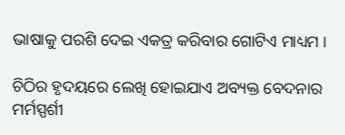ଭାଷାକୁ ପରଶି ଦେଇ ଏକତ୍ର କରିବାର ଗୋଟିଏ ମାଧ୍ୟମ ।

ଚିଠିର ହୃଦୟରେ ଲେଖି ହୋଇଯାଏ ଅବ୍ୟକ୍ତ ବେଦନାର ମର୍ମସ୍ପର୍ଶୀ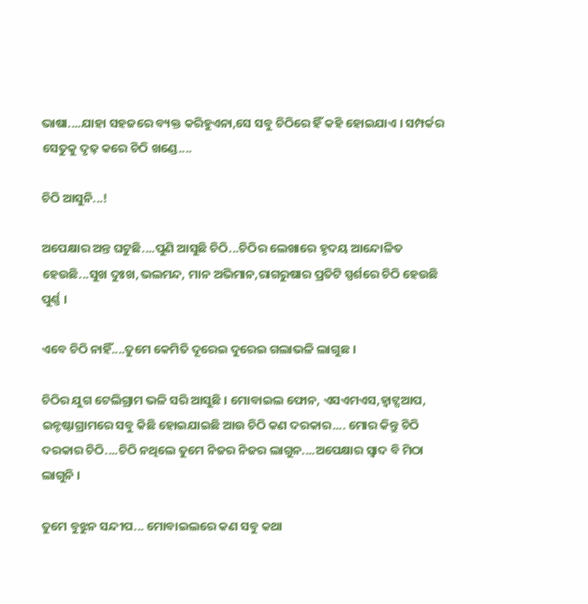ଭାଷା....ଯାହା ସହଜରେ ବ୍ୟକ୍ତ କରିହୁଏନା,ସେ ସବୁ ଚିଠିରେ ହିଁ କହି ହୋଇଯାଏ । ସମ୍ପର୍କର ସେତୁକୁ ଦୃଢ଼ କରେ ଚିଠି ଖଣ୍ଡେ....

ଚିଠି ଆସୁନି...!

ଅପେକ୍ଷାର ଅନ୍ତ ଘଟୁଛି....ପୁଣି ଆସୁଛି ଚିଠି...ଚିଠିର ଲେଖାରେ ହୃଦୟ ଆନ୍ଦୋଳିତ ହେଉଛି...ସୁଖ ଦୁଃଖ,ଭଲମନ୍ଦ, ମାନ ଅଭିମାନ,ରାଗରୁଷାର ପ୍ରତିଟି ସ୍ପର୍ଶରେ ଚିଠି ହେଉଛି ପୁର୍ଣ୍ଣ ।

ଏବେ ଚିଠି ନାହିଁ....ତୁମେ କେମିତି ଦୂରେଇ ଦୁରେଇ ଗଲାଭଳି ଲାଗୁଛ ।

ଚିଠିର ଯୁଗ ଟେଲିଗ୍ରାମ ଭଳି ସରି ଆସୁଛି । ମୋବାଇଲ ଫୋନ, ଏସଏମଏସ,ହ୍ଵାଟ୍ସଆପ, ଇନ୍ଟଷ୍ଟାଗ୍ରାମରେ ସବୁ କିଛି ହୋଇଯାଇଛି ଆଉ ଚିଠି କଣ ଦରକାର.... ମୋର କିନ୍ତୁ ଚିଠି ଦରକାର ଚିଠି....ଚିଠି ନଥିଲେ ତୁମେ ନିଜର ନିଜର ଲାଗୁନ....ଅପେକ୍ଷାର ସ୍ଵାଦ ବି ମିଠା ଲାଗୁନି ।

ତୁମେ ବୁଝୁନ ସନ୍ଦୀପ... ମୋବାଇଲରେ କଣ ସବୁ କଥା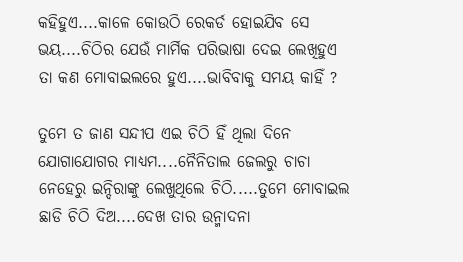କହିହୁଏ....କାଳେ କୋଉଠି ରେକର୍ଡ ହୋଇଯିବ ସେ ଭୟ....ଚିଠିର ଯେଉଁ ମାର୍ମିକ ପରିଭାଷା ଦେଇ ଲେଖିହୁଏ ତା କଣ ମୋବାଇଲରେ ହୁଏ....ଭାବିବାକୁ ସମୟ କାହିଁ ?

ତୁମେ ତ ଜାଣ ସନ୍ଦୀପ ଏଇ ଚିଠି ହିଁ ଥିଲା ଦିନେ ଯୋଗାଯୋଗର ମାଧ୍ୟମ....ନୈନିତାଲ ଜେଲରୁ ଚାଚା ନେହେରୁ ଇନ୍ଦିରାଙ୍କୁ ଲେଖୁଥିଲେ ଚିଠି.....ତୁମେ ମୋବାଇଲ ଛାଡି ଚିଠି ଦିଅ....ଦେଖ ତାର ଉନ୍ମାଦନା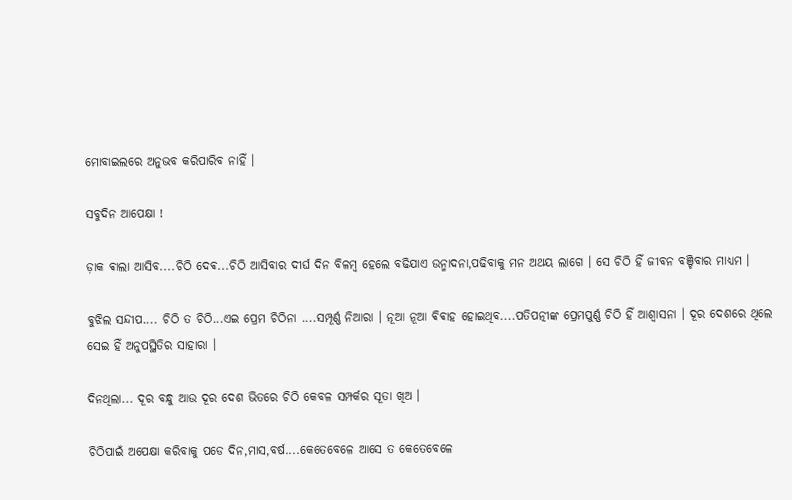ମୋବାଇଲରେ ଅନୁଭବ କରିପାରିବ ନାହିଁ ।

ସବୁଦିନ ଆପେକ୍ଷା !

ଡ଼ାକ ଵାଲା ଆସିବ....ଚିଠି ଦେଵ...ଚିଠି ଆସିବାର ଦୀର୍ଘ ଦିନ ବିଳମ୍ବ ହେଲେ ବଢିଯାଏ ଉନ୍ମାଦନା,ପଢିବାକୁ ମନ ଅଥୟ ଲାଗେ । ସେ ଚିଠି ହିଁ ଜୀବନ ବଞ୍ଚିବାର ମାଧ୍ୟମ ।

ବୁଝିଲ ସନ୍ଦୀପ.... ଚିଠି ତ ଚିଠି...ଏଇ ପ୍ରେମ ଚିଠିନା ....ସମ୍ପୂର୍ଣ୍ଣ ନିଆରା । ନୂଆ ନୂଆ ଵିଵାହ ହୋଇଥିବ....ପତିପତ୍ନୀଙ୍କ ପ୍ରେମପୁର୍ଣ୍ଣ ଚିଠି ହିଁ ଆଶ୍ୱାସନା । ଦୂର ଦେଶରେ ଥିଲେ ସେଇ ହିଁ ଅନୁପସ୍ଥିତିର ସାହାରା ।

ଦିନଥିଲା... ଦୂର ବନ୍ଧୁ ଆଉ ଦୂର ଦେଶ ଭିତରେ ଚିଠି କେବଳ ସମ୍ପର୍କର ସୂତା ଖିଅ ।

ଚିଠିପାଇଁ ଅପେକ୍ଷା କରିବାକୁ ପଡେ ଦିନ,ମାସ,ବର୍ଷ....କେତେବେଳେ ଆସେ ତ କେତେବେଳେ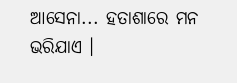ଆସେନା... ହତାଶାରେ ମନ ଭରିଯାଏ ।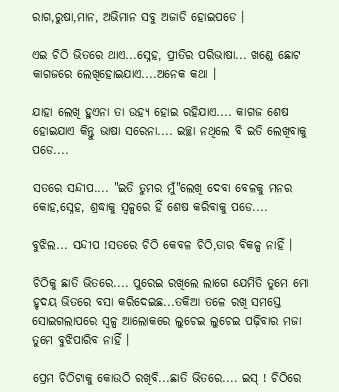ରାଗ,ରୁଷା,ମାନ, ଅଭିମାନ ସବୁ ଅଜାଡି ହୋଇପଡେ ।

ଏଇ ଚିଠି ଭିତରେ ଥାଏ...ସ୍ନେହ, ପ୍ରୀତିର ପରିଭାଷା... ଖଣ୍ଡେ ଛୋଟ କାଗଜରେ ଲେଖିହୋଇଯାଏ....ଅନେକ କଥା ।

ଯାହା ଲେଖି ହୁଏନା ତା ଉହ୍ୟ ହୋଇ ରହିଯାଏ.... କାଗଜ ଶେଷ ହୋଇଯାଏ କିନ୍ତୁ ଭାଷା ସରେନା.... ଇଚ୍ଛା ନଥିଲେ ବି ଇତି ଲେଖିବାକୁ ପଡେ....

ସତରେ ସନ୍ଦୀପ.... "ଇତି ତୁମର ମୁଁ"ଲେଖି ଦେବା ବେଳକୁ ମନର କୋହ,ସ୍ନେହ, ଶ୍ରଦ୍ଧାକୁ ସ୍ଵଳ୍ପରେ ହିଁ ଶେଷ କରିବାକୁ ପଡେ....

ବୁଝିଲ... ସନ୍ଦୀପ !ସତରେ ଚିଠି କେବଳ ଚିଠି,ତାର ବିକଳ୍ପ ନାହିଁ ।

ଚିଠିକୁ ଛାତି ଭିତରେ.... ପୁରେଇ ରଖିଲେ ଲାଗେ ଯେମିତି ତୁମେ ମୋ ହୃଦୟ ଭିତରେ ବସା କରିଦେଇଛ...ତକିଆ ତଳେ ରଖି ସମସ୍ତେ ସୋଇଗଲାପରେ ସ୍ଵଳ୍ପ ଆଲୋକରେ ଲୁଚେଇ ଲୁଚେଇ ପଢ଼ିବାର ମଜା ତୁମେ ବୁଝିପାରିବ ନାହିଁ ।

ପ୍ରେମ ଚିଠିଟାକୁ କୋଉଠି ରଖିବି...ଛାତି ଭିତରେ.... ଇସ୍ ! ଚିଠିରେ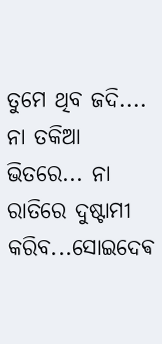ତୁମେ ଥିବ ଜଦି.... ନା ତକିଆ ଭିତରେ... ନା ରାତିରେ ଦୁଷ୍ଟାମୀ କରିବ...ସୋଇଦେଵ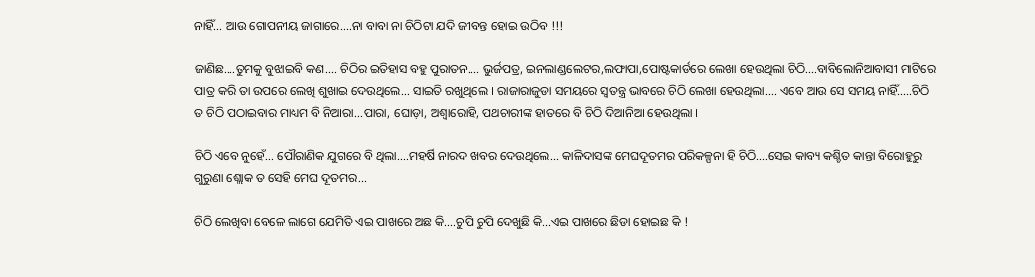ନାହିଁ... ଆଉ ଗୋପନୀୟ ଜାଗାରେ....ନା ବାବା ନା ଚିଠିଟା ଯଦି ଜୀବନ୍ତ ହୋଇ ଉଠିବ !!!

ଜାଣିଛ....ତୁମକୁ ବୁଝାଇବି କଣ.... ଚିଠିର ଇତିହାସ ବହୁ ପୁରାତନ.... ଭୁର୍ଜପତ୍ର, ଇନଲାଣ୍ଡଲେଟର,ଲଫାପା,ପୋଷ୍ଟକାର୍ଡରେ ଲେଖା ହେଉଥିଲା ଚିଠି....ବାବିଲୋନିଆବାସୀ ମାଟିରେ ପାତ୍ର କରି ତା ଉପରେ ଲେଖି ଶୁଖାଇ ଦେଉଥିଲେ... ସାଇତି ରଖୁଥିଲେ । ରାଜାରାଜୁଡା ସମୟରେ ସ୍ଵତନ୍ତ୍ର ଭାବରେ ଚିଠି ଲେଖା ହେଉଥିଲା.... ଏବେ ଆଉ ସେ ସମୟ ନାହିଁ.....ଚିଠି ତ ଚିଠି ପଠାଇବାର ମାଧ୍ୟମ ବି ନିଆରା...ପାରା, ଘୋଡ଼ା, ଅଶ୍ବାରୋହି, ପଥଚାରୀଙ୍କ ହାତରେ ବି ଚିଠି ଦିଆନିଆ ହେଉଥିଲା ।

ଚିଠି ଏବେ ନୁହେଁ... ପୌରାଣିକ ଯୁଗରେ ବି ଥିଲା....ମହର୍ଷି ନାରଦ ଖବର ଦେଉଥିଲେ... କାଳିଦାସଙ୍କ ମେଘଦୂତମର ପରିକଳ୍ପନା ହି ଚିଠି....ସେଇ କାବ୍ୟ କଶ୍ଚିତ କାନ୍ତା ବିରୋହୁରୁ ଗୁରୁଣା ଶ୍ଲୋକ ତ ସେହି ମେଘ ଦୂତମର...

ଚିଠି ଲେଖିବା ବେଳେ ଲାଗେ ଯେମିତି ଏଇ ପାଖରେ ଅଛ କି....ଚୁପି ଚୁପି ଦେଖୁଛି କି...ଏଇ ପାଖରେ ଛିଡା ହୋଇଛ କି !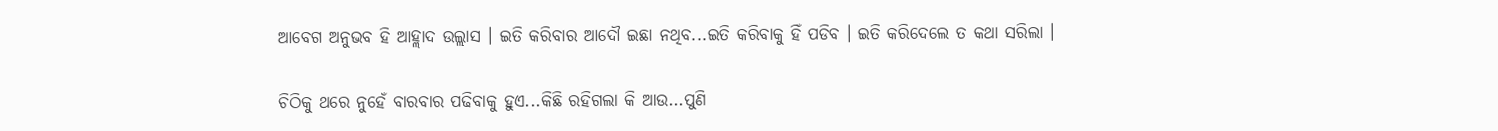ଆବେଗ ଅନୁଭବ ହି ଆହ୍ଲାଦ ଉଲ୍ଲାସ । ଇତି କରିବାର ଆଦୌ ଇଛା ନଥିବ...ଇତି କରିବାକୁ ହିଁ ପଡିବ । ଇତି କରିଦେଲେ ତ କଥା ସରିଲା ।

ଚିଠିକୁ ଥରେ ନୁହେଁ ବାରବାର ପଢିବାକୁ ହୁଏ...କିଛି ରହିଗଲା କି ଆଉ...ପୁଣି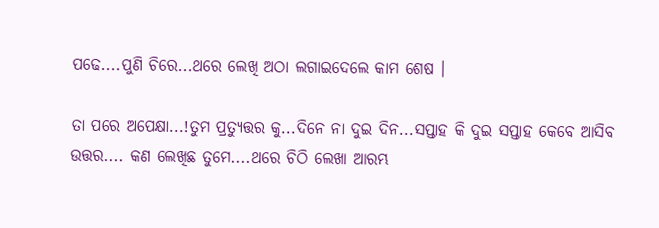ପଢେ....ପୁଣି ଚିରେ...ଥରେ ଲେଖି ଅଠା ଲଗାଇଦେଲେ କାମ ଶେଷ ।

ତା ପରେ ଅପେକ୍ଷା...!ତୁମ ପ୍ରତ୍ୟୁତ୍ତର କୁ...ଦିନେ ନା ଦୁଇ ଦିନ...ସପ୍ତାହ କି ଦୁଇ ସପ୍ତାହ କେବେ ଆସିବ ଉତ୍ତର.... କଣ ଲେଖିଛ ତୁମେ....ଥରେ ଚିଠି ଲେଖା ଆରମ୍ଭ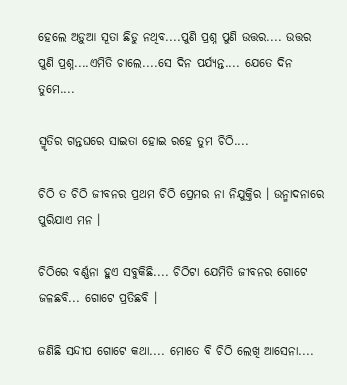ହେଲେ ଅଡ଼ୁଆ ସୂତା ଛିଡୁ ନଥିବ....ପୁଣି ପ୍ରଶ୍ନ ପୁଣି ଉତ୍ତର.... ଉତ୍ତର ପୁଣି ପ୍ରଶ୍ନ....ଏମିତି ଚାଲେ....ସେ ଦିନ ପର୍ଯ୍ୟନ୍ତ.... ଯେତେ ଦିନ ତୁମେ....

ସ୍ମୃତିର ଗନ୍ତଘରେ ସାଇତା ହୋଇ ରହେ ତୁମ ଚିଠି....

ଚିଠି ତ ଚିଠି ଜୀବନର ପ୍ରଥମ ଚିଠି ପ୍ରେମର ନା ନିଯୁକ୍ତିର । ଉନ୍ମାଦନାରେ ପୁରିଯାଏ ମନ ।

ଚିଠିରେ ବର୍ଣ୍ଣନା ହୁଏ ସବୁକିଛି.... ଚିଠିଟା ଯେମିତି ଜୀବନର ଗୋଟେ ଜଳଛବି... ଗୋଟେ ପ୍ରତିଛବି ।

ଜଣିଛି ସନ୍ଦୀପ ଗୋଟେ କଥା.... ମୋତେ ବି ଚିଠି ଲେଖି ଆସେନା....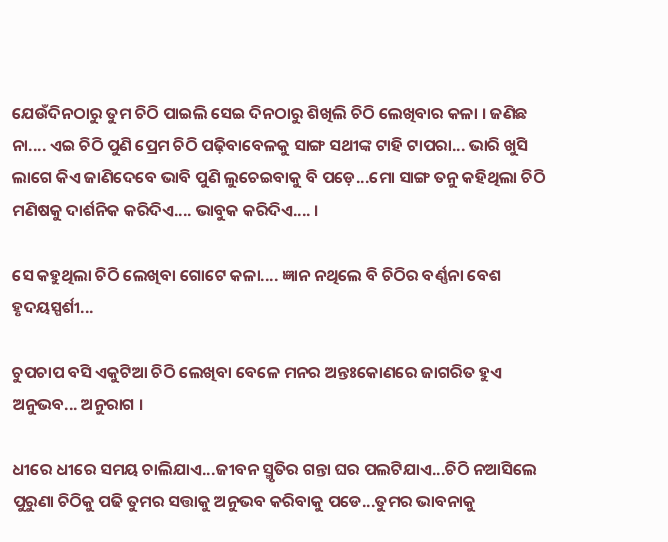ଯେଉଁଦିନଠାରୁ ତୁମ ଚିଠି ପାଇଲି ସେଇ ଦିନଠାରୁ ଶିଖିଲି ଚିଠି ଲେଖିବାର କଳା । ଜଣିଛ ନା.... ଏଇ ଚିଠି ପୁଣି ପ୍ରେମ ଚିଠି ପଢ଼ିବାବେଳକୁ ସାଙ୍ଗ ସଥୀଙ୍କ ଟାହି ଟାପରା... ଭାରି ଖୁସି ଲାଗେ କିଏ ଜାଣିଦେବେ ଭାବି ପୁଣି ଲୁଚେଇବାକୁ ବି ପଡ଼େ...ମୋ ସାଙ୍ଗ ତନୁ କହିଥିଲା ଚିଠି ମଣିଷକୁ ଦାର୍ଶନିକ କରିଦିଏ.... ଭାବୁକ କରିଦିଏ.... ।

ସେ କହୁଥିଲା ଚିଠି ଲେଖିବା ଗୋଟେ କଳା.... ଜ୍ଞାନ ନଥିଲେ ବି ଚିଠିର ବର୍ଣ୍ଣନା ବେଶ ହୃଦୟସ୍ପର୍ଶୀ...

ଚୁପଚାପ ବସି ଏକୁଟିଆ ଚିଠି ଲେଖିବା ବେଳେ ମନର ଅନ୍ତଃକୋଣରେ ଜାଗରିତ ହୁଏ ଅନୁଭବ... ଅନୁରାଗ ।

ଧୀରେ ଧୀରେ ସମୟ ଚାଲିଯାଏ...ଜୀବନ ସ୍ମୃତିର ଗନ୍ତା ଘର ପଲଟିଯାଏ...ଚିଠି ନଆସିଲେ ପୁରୁଣା ଚିଠିକୁ ପଢି ତୁମର ସତ୍ତାକୁ ଅନୁଭବ କରିବାକୁ ପଡେ...ତୁମର ଭାବନାକୁ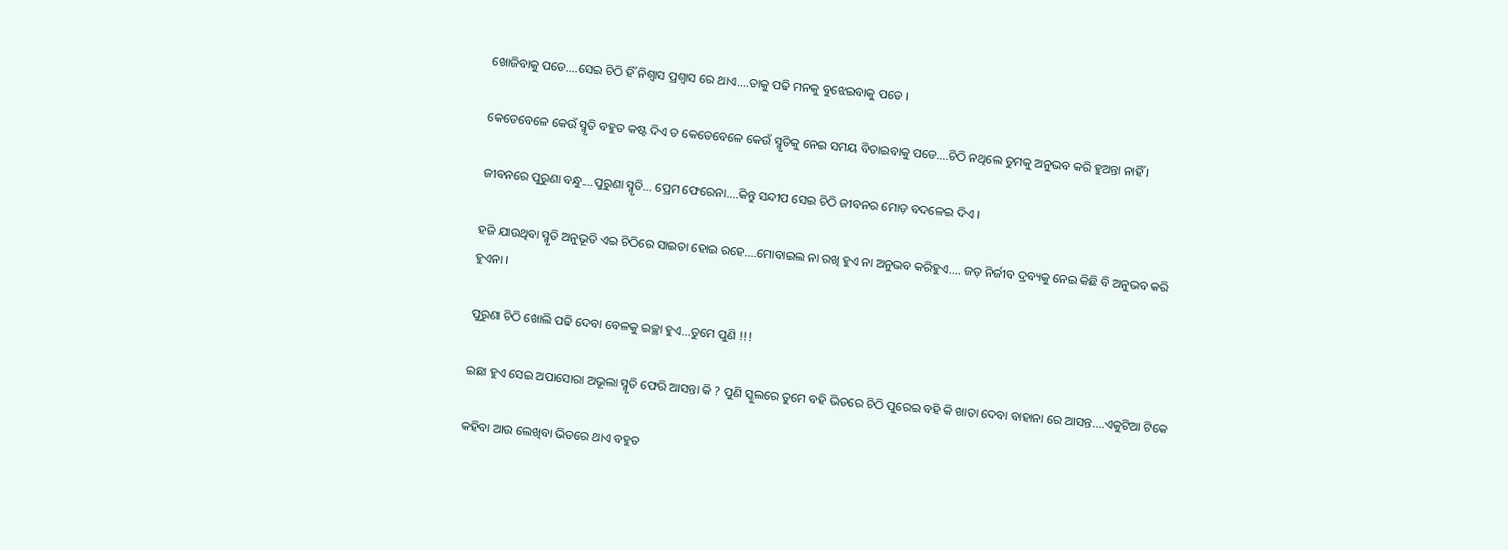ଖୋଜିବାକୁ ପଡେ....ସେଇ ଚିଠି ହିଁ ନିଶ୍ୱାସ ପ୍ରଶ୍ୱାସ ରେ ଥାଏ....ତାକୁ ପଢି ମନକୁ ବୁଝେଇବାକୁ ପଡେ ।

କେତେବେଳେ କେଉଁ ସ୍ମୃତି ବହୁତ କଷ୍ଟ ଦିଏ ତ କେତେବେଳେ କେଉଁ ସ୍ମୃତିକୁ ନେଇ ସମୟ ବିତାଇବାକୁ ପଡେ....ଚିଠି ନଥିଲେ ତୁମକୁ ଅନୁଭବ କରି ହୁଅନ୍ତା ନାହିଁ ।

ଜୀବନରେ ପୁରୁଣା ବନ୍ଧୁ....ପୁରୁଣା ସ୍ମୃତି... ପ୍ରେମ ଫେରେନା....କିନ୍ତୁ ସନ୍ଦୀପ ସେଇ ଚିଠି ଜୀବନର ମୋଡ଼ ବଦଳେଇ ଦିଏ ।

ହଜି ଯାଉଥିବା ସ୍ମୃତି ଅନୁଭୂତି ଏଇ ଚିଠିରେ ସାଇତା ହୋଇ ରହେ....ମୋବାଇଲ ନା ରଖି ହୁଏ ନା ଅନୁଭବ କରିହୁଏ.... ଜଡ଼ ନିର୍ଜୀବ ଦ୍ରବ୍ୟକୁ ନେଇ କିଛି ବି ଅନୁଭବ କରି ହୁଏନା ।

ପୁରୁଣା ଚିଠି ଖୋଲି ପଢି ଦେବା ବେଳକୁ ଇଚ୍ଛା ହୁଏ...ତୁମେ ପୁଣି !!!

ଇଛା ହୁଏ ସେଇ ଅପାସୋରା ଅଭୂଲା ସ୍ମୃତି ଫେରି ଆସନ୍ତା କି ? ପୁଣି ସ୍କୁଲରେ ତୁମେ ବହି ଭିତରେ ଚିଠି ପୁରେଇ ବହି କି ଖାତା ଦେବା ବାହାନା ରେ ଆସନ୍ତ....ଏକୁଟିଆ ଟିକେ

କହିବା ଆଉ ଲେଖିବା ଭିତରେ ଥାଏ ବହୁତ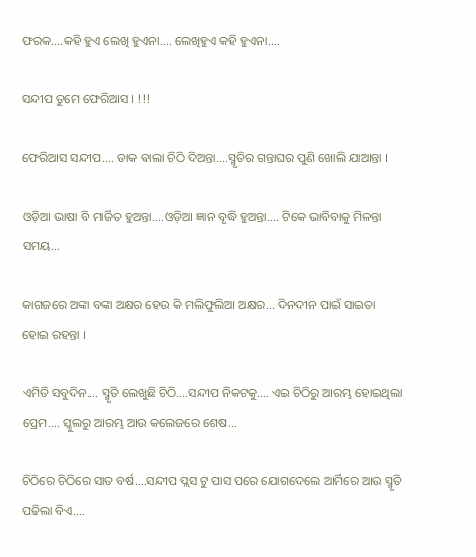ଫରକ....କହି ହୁଏ ଲେଖି ହୁଏନା.... ଲେଖିହୁଏ କହି ହୁଏନା....

ସନ୍ଦୀପ ତୁମେ ଫେରିଆସ । !!!

ଫେରିଆସ ସନ୍ଦୀପ.... ଡାକ ଵାଲା ଚିଠି ଦିଅନ୍ତା....ସ୍ମୃତିର ଗନ୍ତାଘର ପୁଣି ଖୋଲି ଯାଆନ୍ତା ।

ଓଡ଼ିଆ ଭାଷା ବି ମାର୍ଜିତ ହୁଅନ୍ତା....ଓଡ଼ିଆ ଜ୍ଞାନ ବୃଦ୍ଧି ହୁଅନ୍ତା.... ଟିକେ ଭାବିବାକୁ ମିଳନ୍ତା ସମୟ...

କାଗଜରେ ଅଙ୍କା ବଙ୍କା ଅକ୍ଷର ହେଉ କି ମଲିଫୁଲିଆ ଅକ୍ଷର... ଦିନଦୀନ ପାଇଁ ସାଇତା ହୋଇ ରହନ୍ତା ।

ଏମିତି ସବୁଦିନ.... ସ୍ମୃତି ଲେଖୁଛି ଚିଠି....ସନ୍ଦୀପ ନିକଟକୁ.... ଏଇ ଚିଠିରୁ ଆରମ୍ଭ ହୋଇଥିଲା ପ୍ରେମ.... ସ୍କୁଲରୁ ଆରମ୍ଭ ଆଉ କଲେଜରେ ଶେଷ...

ଚିଠିରେ ଚିଠିରେ ସାତ ବର୍ଷ....ସନ୍ଦୀପ ପ୍ଲସ ଟୁ ପାସ ପରେ ଯୋଗଦେଲେ ଆର୍ମିରେ ଆଉ ସ୍ମୃତି ପଢିଲା ବିଏ....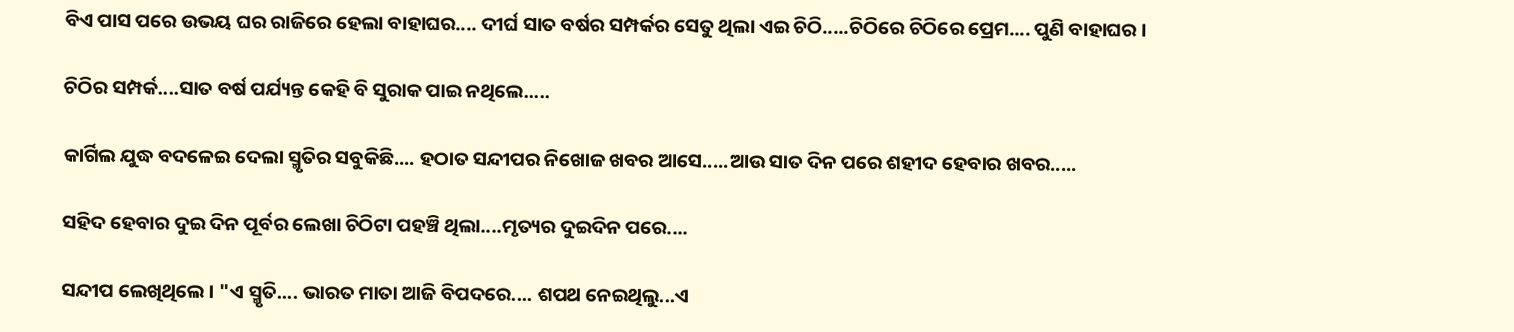ବିଏ ପାସ ପରେ ଉଭୟ ଘର ରାଜିରେ ହେଲା ବାହାଘର.... ଦୀର୍ଘ ସାତ ବର୍ଷର ସମ୍ପର୍କର ସେତୁ ଥିଲା ଏଇ ଚିଠି.....ଚିଠିରେ ଚିଠିରେ ପ୍ରେମ.... ପୁଣି ବାହାଘର ।

ଚିଠିର ସମ୍ପର୍କ....ସାତ ବର୍ଷ ପର୍ଯ୍ୟନ୍ତ କେହି ବି ସୁରାକ ପାଇ ନଥିଲେ.....

କାର୍ଗିଲ ଯୁଦ୍ଧ ବଦଳେଇ ଦେଲା ସ୍ମୃତିର ସବୁକିଛି.... ହଠାତ ସନ୍ଦୀପର ନିଖୋଜ ଖବର ଆସେ.....ଆଉ ସାତ ଦିନ ପରେ ଶହୀଦ ହେବାର ଖବର.....

ସହିଦ ହେବାର ଦୁଇ ଦିନ ପୂର୍ବର ଲେଖା ଚିଠିଟା ପହଞ୍ଚି ଥିଲା....ମୃତ୍ୟର ଦୁଇଦିନ ପରେ....

ସନ୍ଦୀପ ଲେଖିଥିଲେ । "ଏ ସ୍ମୃତି.... ଭାରତ ମାତା ଆଜି ବିପଦରେ.... ଶପଥ ନେଇଥିଲୁ...ଏ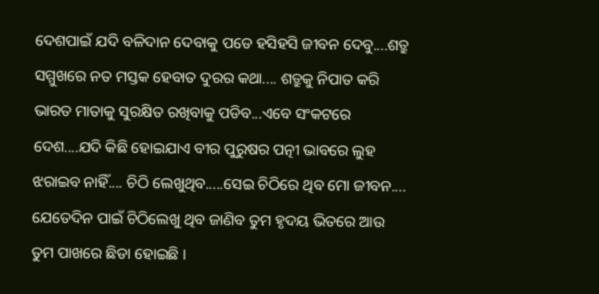ଦେଶପାଇଁ ଯଦି ବଳିଦାନ ଦେବାକୁ ପଡେ ହସିହସି ଜୀବନ ଦେବୁ....ଶତ୍ରୁ ସମ୍ମୁଖରେ ନତ ମସ୍ତକ ହେବାତ ଦୁରର କଥା.... ଶତ୍ରୁକୁ ନିପାତ କରି ଭାରତ ମାତାକୁ ସୁରକ୍ଷିତ ରଖିବାକୁ ପଡିବ...ଏବେ ସଂକଟରେ ଦେଶ....ଯଦି କିଛି ହୋଇଯାଏ ବୀର ପୁରୁଷର ପତ୍ନୀ ଭାବରେ ଲୁହ ଝରାଇବ ନାହିଁ.... ଚିଠି ଲେଖୁଥିବ.....ସେଇ ଚିଠିରେ ଥିବ ମୋ ଜୀବନ.... ଯେତେଦିନ ପାଇଁ ଚିଠିଲେଖୁ ଥିବ ଜାଣିବ ତୁମ ହୃଦୟ ଭିତରେ ଆଉ ତୁମ ପାଖରେ ଛିଡା ହୋଇଛି ।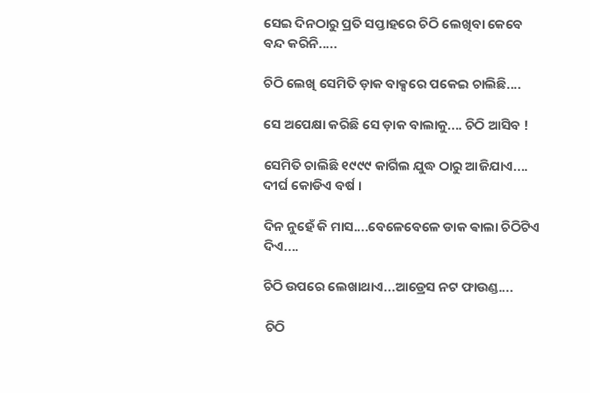ସେଇ ଦିନଠାରୁ ପ୍ରତି ସପ୍ତାହରେ ଚିଠି ଲେଖିବା କେବେ ବନ୍ଦ କରିନି.....

ଚିଠି ଲେଖି ସେମିତି ଡ଼ାକ ବାକ୍ସରେ ପକେଇ ଚାଲିଛି....

ସେ ଅପେକ୍ଷା କରିଛି ସେ ଡ଼ାକ ବାଲାକୁ.... ଚିଠି ଆସିବ !

ସେମିତି ଚାଲିଛି ୧୯୯୯ କାର୍ଗିଲ ଯୁଦ୍ଧ ଠାରୁ ଆଜିଯାଏ.... ଦୀର୍ଘ କୋଡିଏ ବର୍ଷ ।

ଦିନ ନୁହେଁ କି ମାସ....ବେଳେବେଳେ ଡାକ ଵାଲା ଚିଠିଟିଏ ଦିଏ....

ଚିଠି ଉପରେ ଲେଖାଥାଏ...ଆଡ୍ରେସ ନଟ ଫାଉଣ୍ଡ....

 ଚିଠି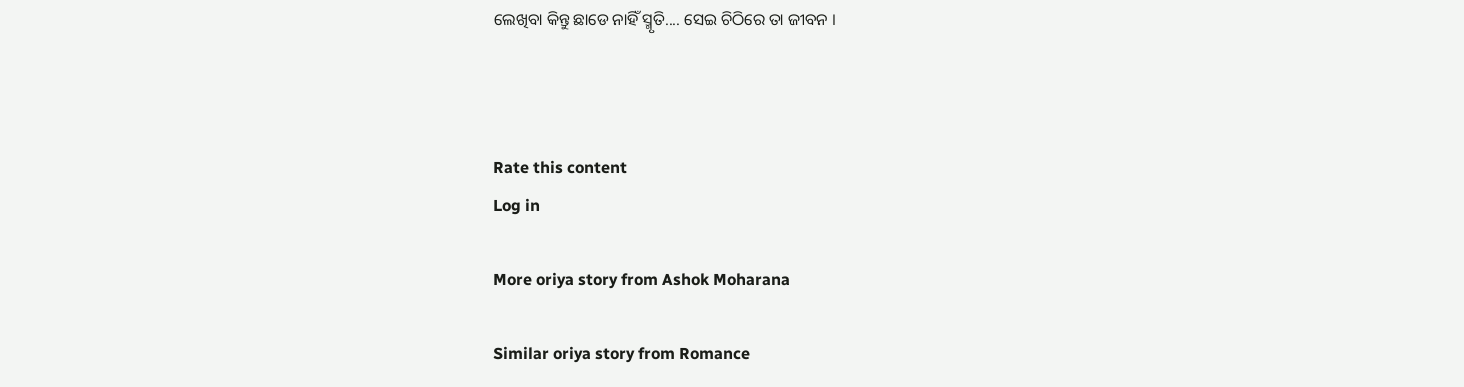ଲେଖିବା କିନ୍ତୁ ଛାଡେ ନାହିଁ ସ୍ମୃତି.... ସେଇ ଚିଠିରେ ତା ଜୀବନ ।



Rate this content
Log in

More oriya story from Ashok Moharana

Similar oriya story from Romance